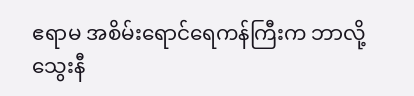ဧရာမ အစိမ်းရောင်ရေကန်ကြီးက ဘာလို့ သွေးနီ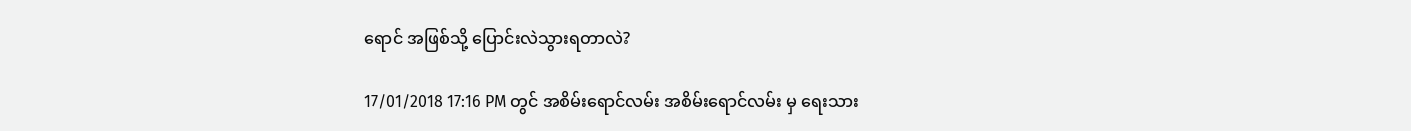ရောင် အဖြစ်သို့ ပြောင်းလဲသွားရတာလဲ?

17/01/2018 17:16 PM တွင် အစိမ်းရောင်လမ်း အစိမ်းရောင်လမ်း မှ ရေးသား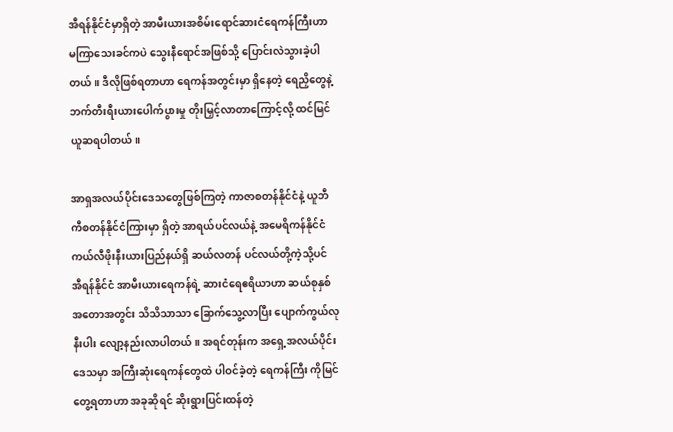အီရန်နိုင်ငံမှာရှိတဲ့ အာမီးယားအစိမ်းရောင်ဆားငံရေကန်ကြီးဟာ မကြာသေးခင်ကပဲ သွေးနီရောင်အဖြစ်သို့ ပြောင်းလဲသွားခဲ့ပါတယ်။ ဒီလိုဖြစ်ရတာဟာ ရေကန်အတွင်းမှာ ရှိနေတဲ့ ရေညှိတွေနဲ့ ဘက်တီးရီးယားပေါက်ပွားမှု တိုးမြှင့်လာတာကြောင့်လို့ ထင်မြင်ယူဆရပါတယ်။

အာရှအလယ်ပိုင်းဒေသတွေဖြစ်ကြတဲ့ ကာဇာစတန်နိုင်ငံနဲ့ ယူဘီကီစတန်နိုင်ငံကြားမှာ ရှိတဲ့ အာရယ်ပင်လယ်နဲ့ အမေရိကန်နိုင်ငံ ကယ်လီဖိုးနီးယားပြည်နယ်ရှိ ဆယ်လတန် ပင်လယ်တို့ကဲ့သို့ပင် အီရန်နိုင်ငံ အာမီးယားရေကန်ရဲ့ ဆားငံရေဧရိယာဟာ ဆယ်စုနှစ်အတောအတွင်း သိသိသာသာ ခြောက်သွေ့လာပြီး ပျောက်ကွယ်လုနီးပါး လျော့နည်းလာပါတယ်။ အရင်တုန်းက အရှေ့အလယ်ပိုင်းဒေသမှာ အကြီးဆုံးရေကန်တွေထဲ ပါဝင်ခဲ့တဲ့ ရေကန်ကြီး ကိုမြင်တွေ့ရတာဟာ အခုဆိုရင် ဆိုးရွားပြင်းထန်တဲ့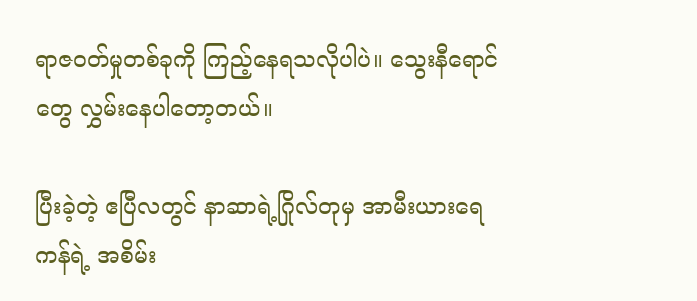ရာဇဝတ်မှုတစ်ခုကို ကြည့်နေရသလိုပါပဲ။ သွေးနီရောင်တွေ လွှမ်းနေပါတော့တယ်။

ပြီးခဲ့တဲ့ ဧပြီလတွင် နာဆာရဲ့ဂြိုလ်တုမှ အာမီးယားရေကန်ရဲ့ အစိမ်း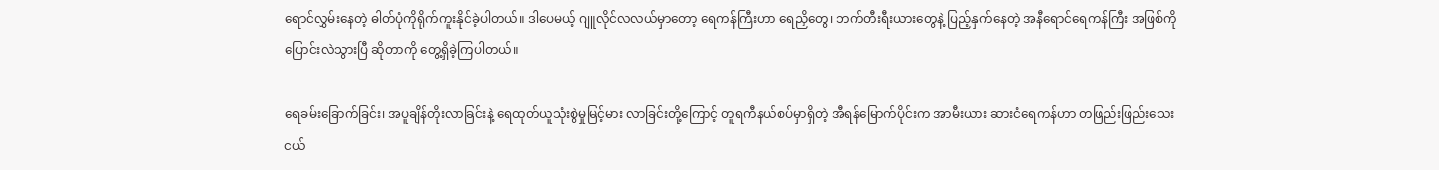ရောင်လွှမ်းနေတဲ့ ဓါတ်ပုံကိုရိုက်ကူးနိုင်ခဲ့ပါတယ်။ ဒါပေမယ့် ဂျူလိုင်လလယ်မှာတော့ ရေကန်ကြီးဟာ ရေညှိတွေ၊ ဘက်တီးရီးယားတွေနဲ့ ပြည့်နှက်နေတဲ့ အနီရောင်ရေကန်ကြီး အဖြစ်ကို ပြောင်းလဲသွားပြီ ဆိုတာကို တွေ့ရှိခဲ့ကြပါတယ်။

ရေခမ်းခြောက်ခြင်း၊ အပူချိန်တိုးလာခြင်းနဲ့ ရေထုတ်ယူသုံးစွဲမှုမြင့်မား လာခြင်းတို့ကြောင့် တူရကီနယ်စပ်မှာရှိတဲ့ အီရန်မြောက်ပိုင်းက အာမီးယား ဆားငံရေကန်ဟာ တဖြည်းဖြည်းသေးငယ်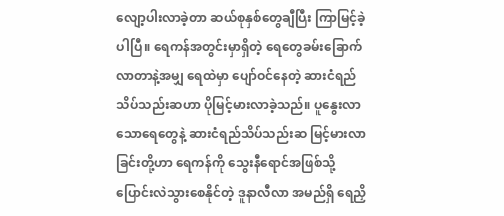လျော့ပါးလာခဲ့တာ ဆယ်စုနှစ်တွေချီပြီး ကြာမြင့်ခဲ့ပါပြီ။ ရေကန်အတွင်းမှာရှိတဲ့ ရေတွေခမ်းခြောက် လာတာနဲ့အမျှ ရေထဲမှာ ပျော်ဝင်နေတဲ့ ဆားငံရည်သိပ်သည်းဆဟာ ပိုမြင့်မားလာခဲ့သည်။ ပူနွေးလာသောရေတွေနဲ့ ဆားငံရည်သိပ်သည်းဆ မြင့်မားလာခြင်းတို့ဟာ ရေကန်ကို သွေးနီရောင်အဖြစ်သို့ ပြောင်းလဲသွားစေနိုင်တဲ့ ဒူနာလီလာ အမည်ရှိ ရေညှိ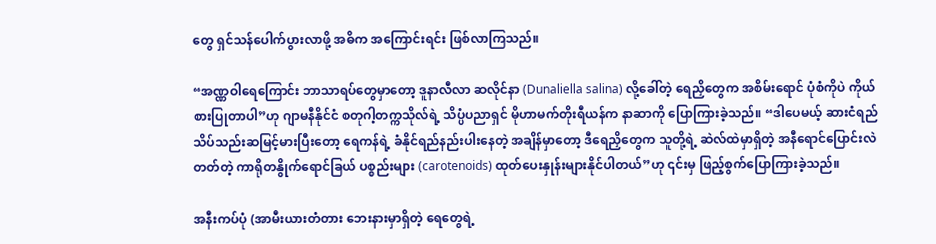တွေ ရှင်သန်ပေါက်ပွားလာဖို့ အဓိက အကြောင်းရင်း ဖြစ်လာကြသည်။

“အဏ္ဏဝါရေကြောင်း ဘာသာရပ်တွေမှာတော့ ဒူနာလီလာ ဆလိုင်နာ (Dunaliella salina) လို့ခေါ်တဲ့ ရေညှိတွေက အစိမ်းရောင် ပုံစံကိုပဲ ကိုယ်စားပြုတာပါ”ဟု ဂျာမနီနိုင်ငံ စတုဂါ့တက္ကသိုလ်ရဲ့ သိပ္ပံပညာရှင် မိုဟာမက်တိုးရီယန်က နာဆာကို ပြောကြားခဲ့သည်။ “ဒါပေမယ့် ဆားငံရည် သိပ်သည်းဆမြင့်မားပြီးတော့ ရေကန်ရဲ့ ခံနိုင်ရည်နည်းပါးနေတဲ့ အချိန်မှာတော့ ဒီရေညှိတွေက သူတို့ရဲ့ ဆဲလ်ထဲမှာရှိတဲ့ အနီရောင်ပြောင်းလဲတတ်တဲ့ ကာရိုတနွိုက်ရောင်ခြယ် ပစ္စည်းများ (carotenoids) ထုတ်ပေးနှုန်းများနိုင်ပါတယ်”ဟု ၎င်းမှ ဖြည့်စွက်ပြောကြားခဲ့သည်။

အနီးကပ်ပုံ (အာမီးယားတံတား ဘေးနားမှာရှိတဲ့ ရေတွေရဲ့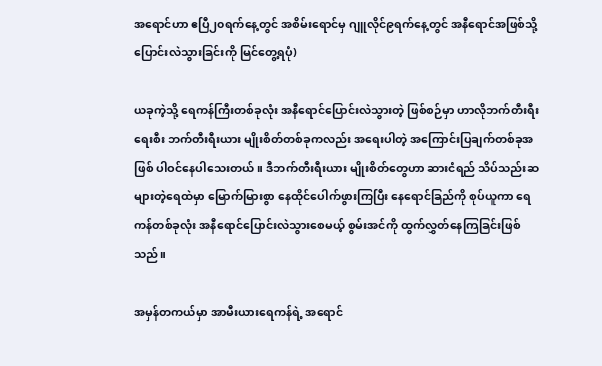အရောင်ဟာ ဧပြီ၂၀ရက်နေ့တွင် အစိမ်းရောင်မှ ဂျူလိုင်၉ရက်နေ့တွင် အနီရောင်အဖြစ်သို့ ပြောင်းလဲသွားခြင်းကို မြင်တွေ့ရပုံ)

ယခုကဲ့သို့ ရေကန်ကြီးတစ်ခုလုံး အနီရောင်ပြောင်းလဲသွားတဲ့ ဖြစ်စဉ်မှာ ဟာလိုဘက်တီးရီးရေးစီး ဘက်တီးရီးယား မျိုးစိတ်တစ်ခုကလည်း အရေးပါတဲ့ အကြောင်းပြချက်တစ်ခုအဖြစ် ပါဝင်နေပါသေးတယ်။ ဒီဘက်တီးရီးယား မျိုးစိတ်တွေဟာ ဆားငံရည် သိပ်သည်းဆများတဲ့ရေထဲမှာ မြောက်မြားစွာ နေထိုင်ပေါက်ဖွားကြပြီး နေရောင်ခြည်ကို စုပ်ယူကာ ရေကန်တစ်ခုလုံး အနီရောင်ပြောင်းလဲသွားစေမယ့် စွမ်းအင်ကို ထွက်လွှတ်နေကြခြင်းဖြစ်သည်။

အမှန်တကယ်မှာ အာမီးယားရေကန်ရဲ့ အရောင်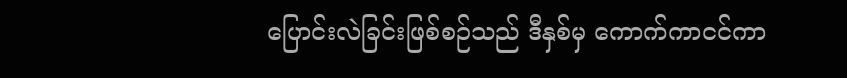ပြောင်းလဲခြင်းဖြစ်စဉ်သည် ဒီနှစ်မှ ကောက်ကာငင်ကာ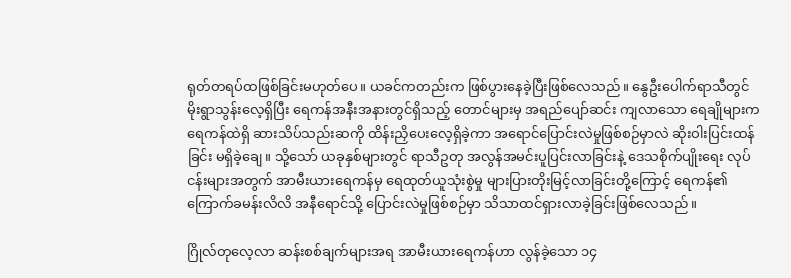ရုတ်တရပ်ထဖြစ်ခြင်းမဟုတ်ပေ။ ယခင်ကတည်းက ဖြစ်ပွားနေခဲ့ပြီးဖြစ်လေသည်။ နွေဦးပေါက်ရာသီတွင် မိုးရွာသွန်းလေ့ရှိပြီး ရေကန်အနီးအနားတွင်ရှိသည့် တောင်များမှ အရည်ပျော်ဆင်း ကျလာသော ရေချိုများက ရေကန်ထဲရှိ ဆားသိပ်သည်းဆကို ထိန်းညှိပေးလေ့ရှိခဲ့ကာ အရောင်ပြောင်းလဲမှုဖြစ်စဉ်မှာလဲ ဆိုးဝါးပြင်းထန်ခြင်း မရှိခဲ့ချေ။ သို့သော် ယခုနှစ်များတွင် ရာသီဥတု အလွန်အမင်းပူပြင်းလာခြင်းနဲ့ ဒေသစိုက်ပျိုးရေး လုပ်ငန်းများအတွက် အာမီးယားရေကန်မှ ရေထုတ်ယူသုံးစွဲမှု များပြားတိုးမြင့်လာခြင်းတို့ကြောင့် ရေကန်၏ကြောက်ခမန်းလိလိ အနီရောင်သို့ ပြောင်းလဲမှုဖြစ်စဉ်မှာ သိသာထင်ရှားလာခဲ့ခြင်းဖြစ်လေသည်။

ဂြိုလ်တုလေ့လာ ဆန်းစစ်ချက်များအရ အာမီးယားရေကန်ဟာ လွန်ခဲ့သော ၁၄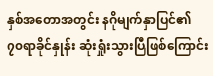နှစ်အတောအတွင်း နဂိုမျက်နှာပြင်၏ ၇၀ရာခိုင်နှုန်း ဆုံးရှုံးသွားပြီဖြစ်ကြောင်း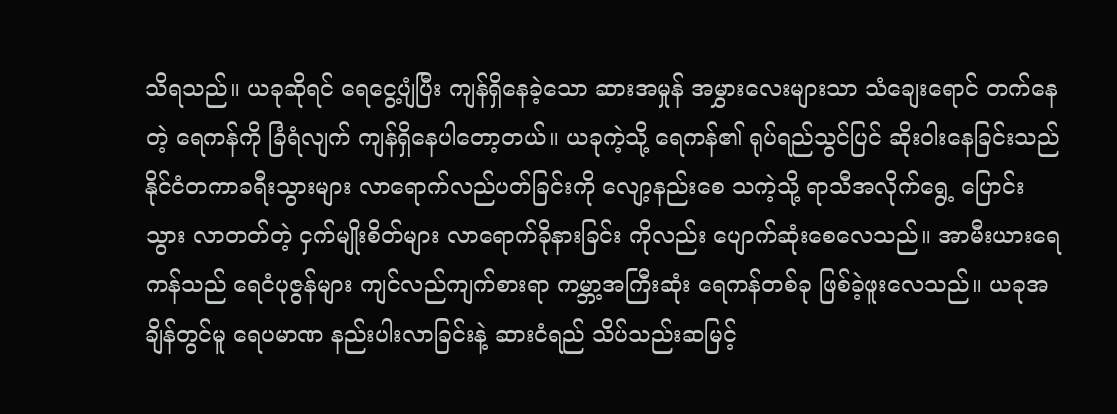သိရသည်။ ယခုဆိုရင် ရေငွေ့ပျံပြီး ကျန်ရှိနေခဲ့သော ဆားအမှုန် အမွှားလေးများသာ သံချေးရောင် တက်နေတဲ့ ရေကန်ကို ခြံရံလျက် ကျန်ရှိနေပါတော့တယ်။ ယခုကဲ့သို့ ရေကန်၏ ရုပ်ရည်သွင်ပြင် ဆိုးဝါးနေခြင်းသည် နိုင်ငံတကာခရီးသွားများ လာရောက်လည်ပတ်ခြင်းကို လျော့နည်းစေ သကဲ့သို့ ရာသီအလိုက်ရွေ့ ပြောင်းသွား လာတတ်တဲ့ ငှက်မျိုးစိတ်များ လာရောက်ခိုနားခြင်း ကိုလည်း ပျောက်ဆုံးစေလေသည်။ အာမီးယားရေကန်သည် ရေငံပုဇွန်များ ကျင်လည်ကျက်စားရာ ကမ္ဘာ့အကြီးဆုံး ရေကန်တစ်ခု ဖြစ်ခဲ့ဖူးလေသည်။ ယခုအချိန်တွင်မူ ရေပမာဏ နည်းပါးလာခြင်းနဲ့ ဆားငံရည် သိပ်သည်းဆမြင့်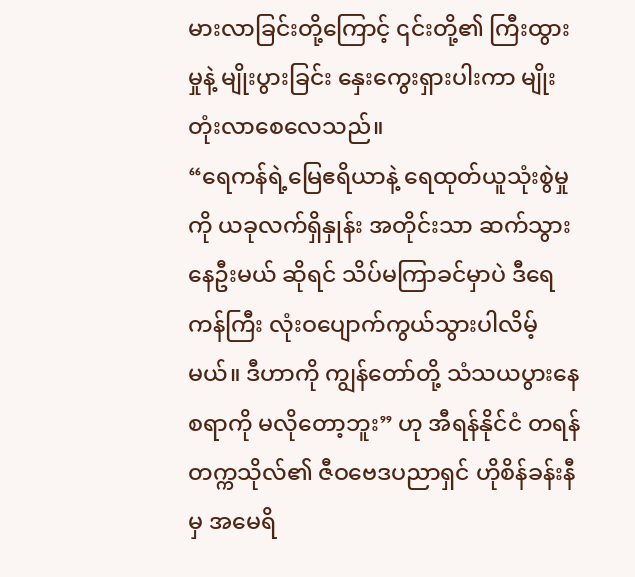မားလာခြင်းတို့ကြောင့် ၎င်းတို့၏ ကြီးထွားမှုနဲ့ မျိုးပွားခြင်း နှေးကွေးရှားပါးကာ မျိုးတုံးလာစေလေသည်။
“ရေကန်ရဲ့မြေဧရိယာနဲ့ ရေထုတ်ယူသုံးစွဲမှုကို ယခုလက်ရှိနှုန်း အတိုင်းသာ ဆက်သွားနေဦးမယ် ဆိုရင် သိပ်မကြာခင်မှာပဲ ဒီရေကန်ကြီး လုံးဝပျောက်ကွယ်သွားပါလိမ့်မယ်။ ဒီဟာကို ကျွန်တော်တို့ သံသယပွားနေစရာကို မလိုတော့ဘူး” ဟု အီရန်နိုင်ငံ တရန်တက္ကသိုလ်၏ ဇီဝဗေဒပညာရှင် ဟိုစိန်ခန်းနီမှ အမေရိ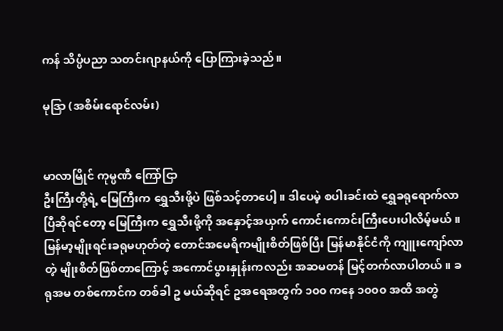ကန် သိပ္ပံပညာ သတင်းဂျာနယ်ကို ပြောကြားခဲ့သည်။

မုဒြာ (အစိမ်းရောင်လမ်း)


မာလာမြိုင် ကုမ္ပဏီ ကြော်ငြာ
ဦးကြီးတို့ရဲ့ မြေကြီးက ရွှေသီးဖို့ပဲ ဖြစ်သင့်တာပေါ့။ ဒါပေမဲ့ စပါးခင်းထဲ ရွှေခရုရောက်လာပြီဆိုရင်တော့ မြေကြီးက ရွှေသီးဖို့ကို အနှောင့်အယှက် ကောင်းကောင်းကြီးပေးပါလိမ့်မယ်။ မြန်မာ့မျိုးရင်းခရုမဟုတ်တဲ့ တောင်အမေရိကမျိုးစိတ်ဖြစ်ပြီး မြန်မာနိုင်ငံကို ကျူးကျော်လာတဲ့ မျိုးစိတ်ဖြစ်တာကြောင့် အကောင်ပွားနှုန်းကလည်း အဆမတန် မြင့်တက်လာပါတယ်။ ခရုအမ တစ်ကောင်က တစ်ခါ ဥ မယ်ဆိုရင် ဥအရေအတွက် ၁၀၀ ကနေ ၁၀၀၀ အထိ အတွဲ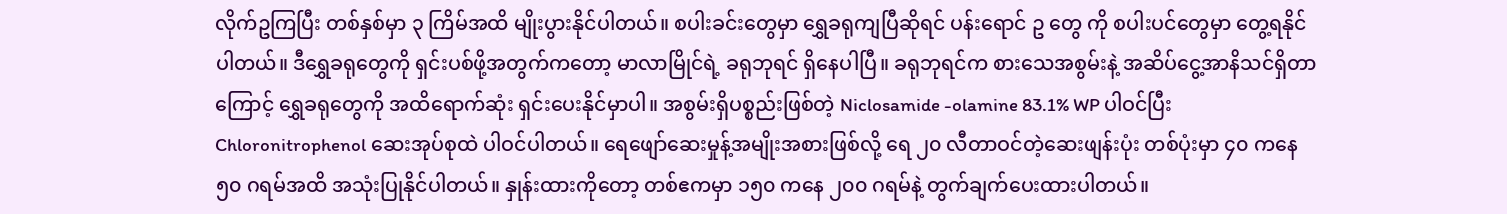လိုက်ဥကြပြီး တစ်နှစ်မှာ ၃ ကြိမ်အထိ မျိုးပွားနိုင်ပါတယ်။ စပါးခင်းတွေမှာ ရွှေခရုကျပြီဆိုရင် ပန်းရောင် ဥ တွေ ကို စပါးပင်တွေမှာ တွေ့ရနိုင်ပါတယ်။ ဒီရွှေခရုတွေကို ရှင်းပစ်ဖို့အတွက်ကတော့ မာလာမြိုင်ရဲ့ ခရုဘုရင် ရှိနေပါပြီ။ ခရုဘုရင်က စားသေအစွမ်းနဲ့ အဆိပ်ငွေ့အာနိသင်ရှိတာကြောင့် ရွှေခရုတွေကို အထိရောက်ဆုံး ရှင်းပေးနိုင်မှာပါ။ အစွမ်းရှိပစ္စည်းဖြစ်တဲ့ Niclosamide -olamine 83.1% WP ပါဝင်ပြီး Chloronitrophenol ဆေးအုပ်စုထဲ ပါဝင်ပါတယ်။ ရေဖျော်ဆေးမှုန့်အမျိုးအစားဖြစ်လို့ ရေ ၂၀ လီတာဝင်တဲ့ဆေးဖျန်းပုံး တစ်ပုံးမှာ ၄၀ ကနေ ၅၀ ဂရမ်အထိ အသုံးပြုနိုင်ပါတယ်။ နှုန်းထားကိုတော့ တစ်ဧကမှာ ၁၅၀ ကနေ ၂၀၀ ဂရမ်နဲ့ တွက်ချက်ပေးထားပါတယ်။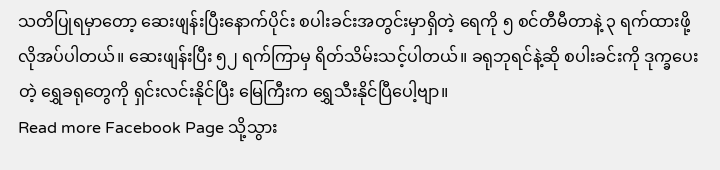သတိပြုရမှာတော့ ဆေးဖျန်းပြီးနောက်ပိုင်း စပါးခင်းအတွင်းမှာရှိတဲ့ ရေကို ၅ စင်တီမီတာနဲ့ ၃ ရက်ထားဖို့ လိုအပ်ပါတယ်။ ဆေးဖျန်းပြီး ၅၂ ရက်ကြာမှ ရိတ်သိမ်းသင့်ပါတယ်။ ခရုဘုရင်နဲ့ဆို စပါးခင်းကို ဒုက္ခပေးတဲ့ ရွှေခရုတွေကို ရှင်းလင်းနိုင်ပြီး မြေကြီးက ရွှေသီးနိုင်ပြီပေါ့ဗျာ။
Read more Facebook Page သို့သွား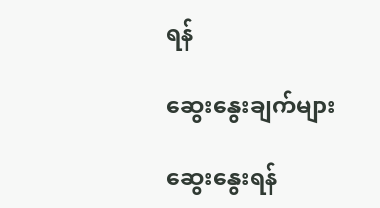ရန်

ဆွေးနွေးချက်များ

ဆွေးနွေးရန်